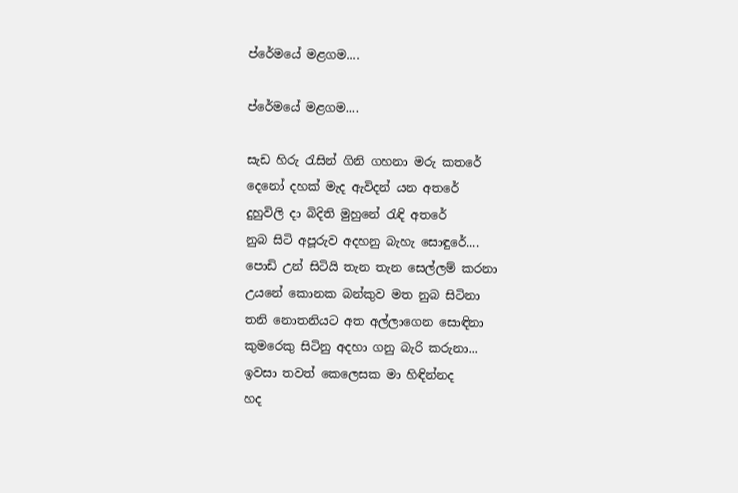ප්රේමයේ මළගම....

ප්රේමයේ මළගම....

සැඩ හිරු ‍රැසින් ගිනි ගහනා මරු කතරේ
දෙනෝ දහක් මැද ඇවිදන් යන අතරේ
දුහුවිලි දා බිදිති මුහුනේ ‍රැඳි අතරේ
නුබ සිටි අපූරුව අදහනු බැහැ සොඳුරේ....
පොඩි උන් සිටියි තැන තැන සෙල්ලම් කරනා
උයනේ කොනක බන්කුව මත නුබ සිටිනා
තනි නොතනියට අත අල්ලාගෙන සොඳිනා
කුමරෙකු සිටිනු අදහා ගනු බැරි කරුනා...
ඉවසා තවත් කෙලෙසක මා හිඳින්නද
හද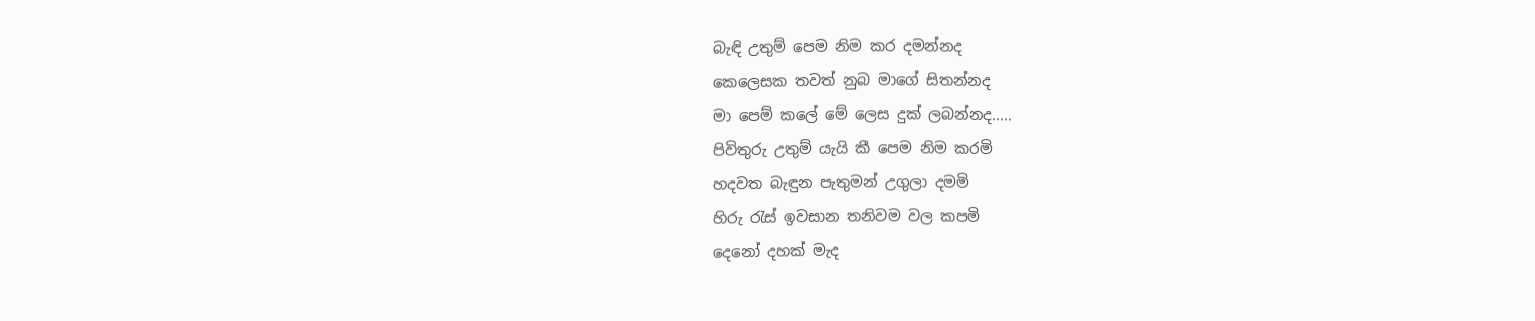බැඳි උතුම් පෙම නිම කර දමන්නද
කෙලෙසක තවත් නුබ මාගේ සිතන්නද
මා පෙම් කලේ මේ ලෙස දුක් ලබන්නද.....
පිවිතුරු උතුම් යැයි කී පෙම නිම කරමි
හදවත බැඳුන පැතුමන් උගුලා දමමි
හිරු ‍රැස් ඉවසාන තනිවම වල කපමි
දෙනෝ දහක් මැද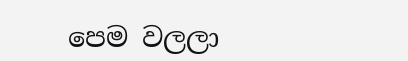පෙම වලලා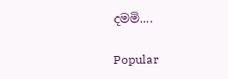දමමි....

Popular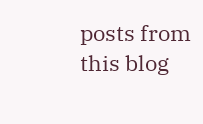posts from this blog